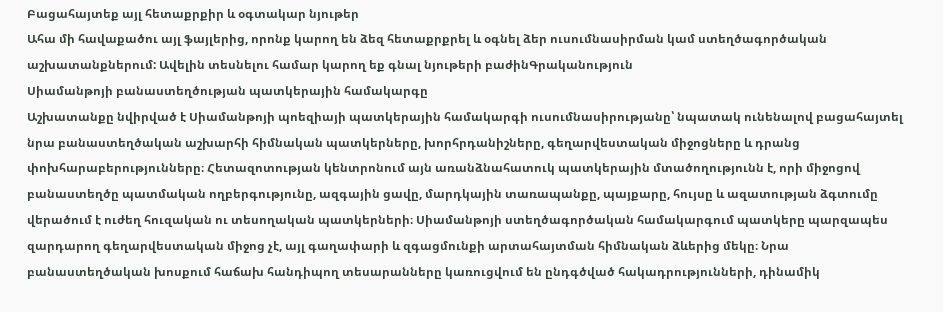Բացահայտեք այլ հետաքրքիր և օգտակար նյութեր
Ահա մի հավաքածու այլ ֆայլերից, որոնք կարող են ձեզ հետաքրքրել և օգնել ձեր ուսումնասիրման կամ ստեղծագործական աշխատանքներում: Ավելին տեսնելու համար կարող եք գնալ նյութերի բաժինԳրականություն
Սիամանթոյի բանաստեղծության պատկերային համակարգը
Աշխատանքը նվիրված է Սիամանթոյի պոեզիայի պատկերային համակարգի ուսումնասիրությանը՝ նպատակ ունենալով բացահայտել նրա բանաստեղծական աշխարհի հիմնական պատկերները, խորհրդանիշները, գեղարվեստական միջոցները և դրանց փոխհարաբերությունները։ Հետազոտության կենտրոնում այն առանձնահատուկ պատկերային մտածողությունն է, որի միջոցով բանաստեղծը պատմական ողբերգությունը, ազգային ցավը, մարդկային տառապանքը, պայքարը, հույսը և ազատության ձգտումը վերածում է ուժեղ հուզական ու տեսողական պատկերների։ Սիամանթոյի ստեղծագործական համակարգում պատկերը պարզապես զարդարող գեղարվեստական միջոց չէ, այլ գաղափարի և զգացմունքի արտահայտման հիմնական ձևերից մեկը։ Նրա բանաստեղծական խոսքում հաճախ հանդիպող տեսարանները կառուցվում են ընդգծված հակադրությունների, դինամիկ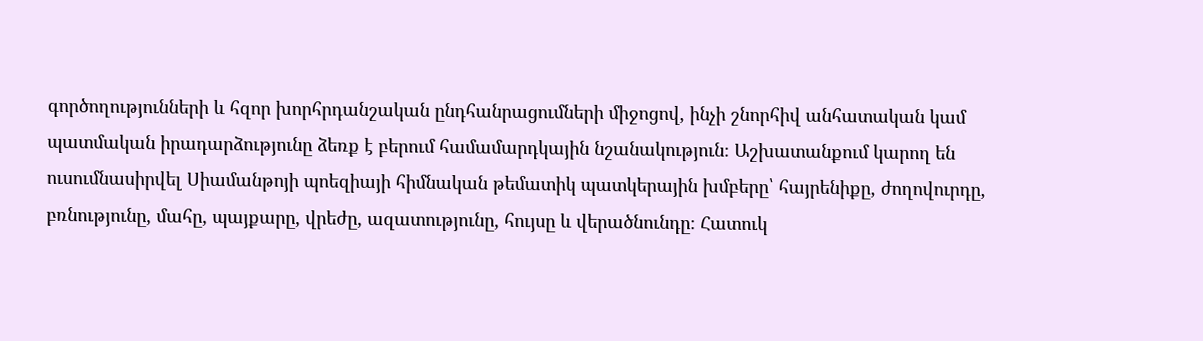գործողությունների և հզոր խորհրդանշական ընդհանրացումների միջոցով, ինչի շնորհիվ անհատական կամ պատմական իրադարձությունը ձեռք է բերում համամարդկային նշանակություն։ Աշխատանքում կարող են ուսումնասիրվել Սիամանթոյի պոեզիայի հիմնական թեմատիկ պատկերային խմբերը՝ հայրենիքը, ժողովուրդը, բռնությունը, մահը, պայքարը, վրեժը, ազատությունը, հույսը և վերածնունդը։ Հատուկ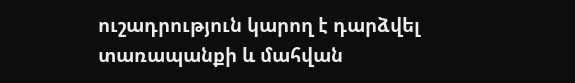ուշադրություն կարող է դարձվել տառապանքի և մահվան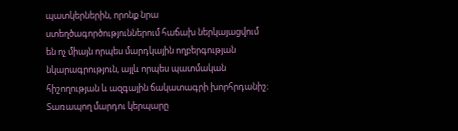պատկերներին, որոնք նրա ստեղծագործություններում հաճախ ներկայացվում են ոչ միայն որպես մարդկային ողբերգության նկարագրություն, այլև որպես պատմական հիշողության և ազգային ճակատագրի խորհրդանիշ։ Տառապող մարդու կերպարը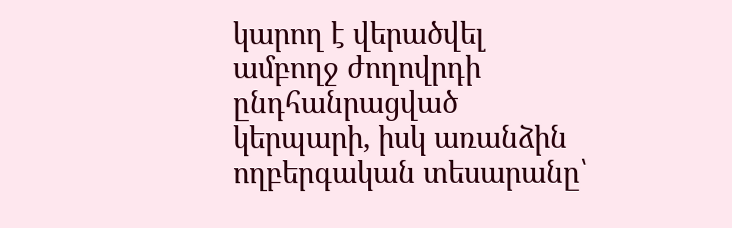կարող է վերածվել ամբողջ ժողովրդի ընդհանրացված կերպարի, իսկ առանձին ողբերգական տեսարանը՝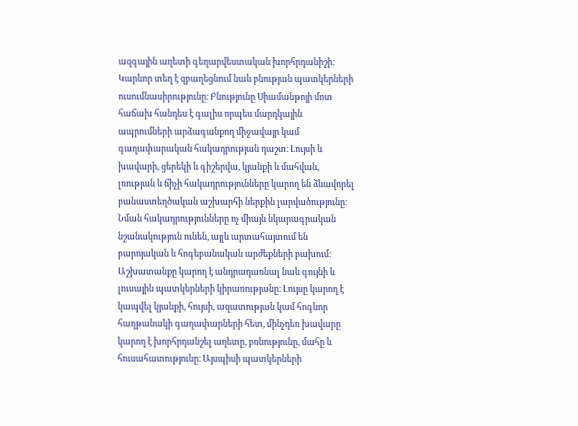ազգային աղետի գեղարվեստական խորհրդանիշի։ Կարևոր տեղ է զբաղեցնում նաև բնության պատկերների ուսումնասիրությունը։ Բնությունը Սիամանթոյի մոտ հաճախ հանդես է գալիս որպես մարդկային ապրումների արձագանքող միջավայր կամ գաղափարական հակադրության դաշտ։ Լույսի և խավարի, ցերեկի և գիշերվա, կյանքի և մահվան, լռության և ճիչի հակադրությունները կարող են ձևավորել բանաստեղծական աշխարհի ներքին լարվածությունը։ Նման հակադրությունները ոչ միայն նկարագրական նշանակություն ունեն, այլև արտահայտում են բարոյական և հոգեբանական արժեքների բախում։ Աշխատանքը կարող է անդրադառնալ նաև գույնի և լուսային պատկերների կիրառությանը։ Լույսը կարող է կապվել կյանքի, հույսի, ազատության կամ հոգևոր հաղթանակի գաղափարների հետ, մինչդեռ խավարը կարող է խորհրդանշել աղետը, բռնությունը, մահը և հուսահատությունը։ Այսպիսի պատկերների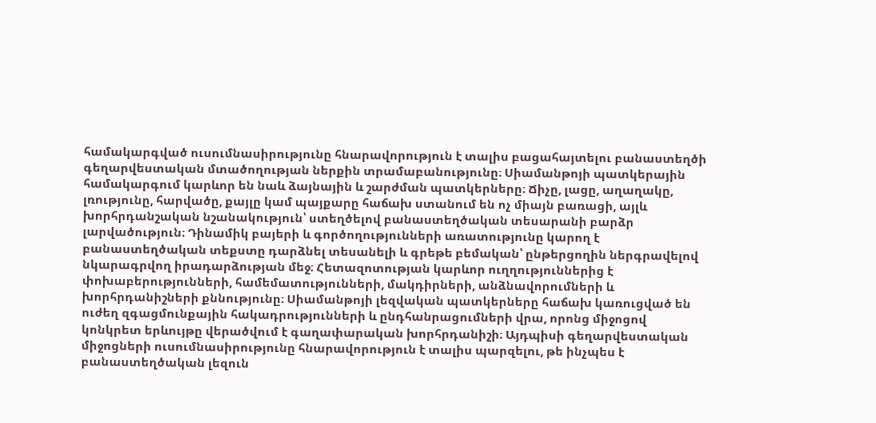համակարգված ուսումնասիրությունը հնարավորություն է տալիս բացահայտելու բանաստեղծի գեղարվեստական մտածողության ներքին տրամաբանությունը։ Սիամանթոյի պատկերային համակարգում կարևոր են նաև ձայնային և շարժման պատկերները։ Ճիչը, լացը, աղաղակը, լռությունը, հարվածը, քայլը կամ պայքարը հաճախ ստանում են ոչ միայն բառացի, այլև խորհրդանշական նշանակություն՝ ստեղծելով բանաստեղծական տեսարանի բարձր լարվածություն։ Դինամիկ բայերի և գործողությունների առատությունը կարող է բանաստեղծական տեքստը դարձնել տեսանելի և գրեթե բեմական՝ ընթերցողին ներգրավելով նկարագրվող իրադարձության մեջ։ Հետազոտության կարևոր ուղղություններից է փոխաբերությունների, համեմատությունների, մակդիրների, անձնավորումների և խորհրդանիշների քննությունը։ Սիամանթոյի լեզվական պատկերները հաճախ կառուցված են ուժեղ զգացմունքային հակադրությունների և ընդհանրացումների վրա, որոնց միջոցով կոնկրետ երևույթը վերածվում է գաղափարական խորհրդանիշի։ Այդպիսի գեղարվեստական միջոցների ուսումնասիրությունը հնարավորություն է տալիս պարզելու, թե ինչպես է բանաստեղծական լեզուն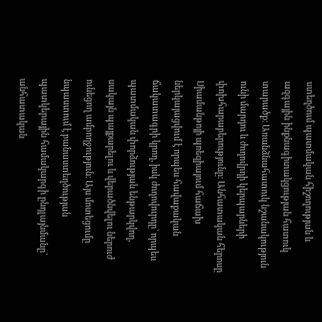ստեղծում պատմական հիշողության և ազգային ինքնագիտակցության հատուկ տարածք։ Առանձնահատուկ նշանակություն ունի մարդու և ժողովրդի կերպարների փոխհարաբերությունը։ Անհատական հերոսը Սիամանթոյի պոեզիայում հաճախ ներկայացվում է որպես հավաքական ճակատագրի կրող, իսկ ժողովուրդը՝ որպես պատմական փորձության ենթարկվող, սակայն պայքարելու և վերածնվելու ներուժ ունեցող ամբողջություն։ Այս մոտեցումը նպաստում է բանաստեղծության պատկերային համակարգի ընդլայնմանը՝ անհատական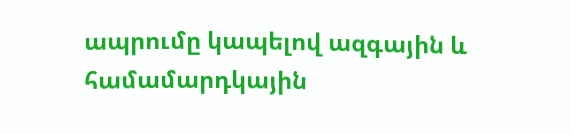ապրումը կապելով ազգային և համամարդկային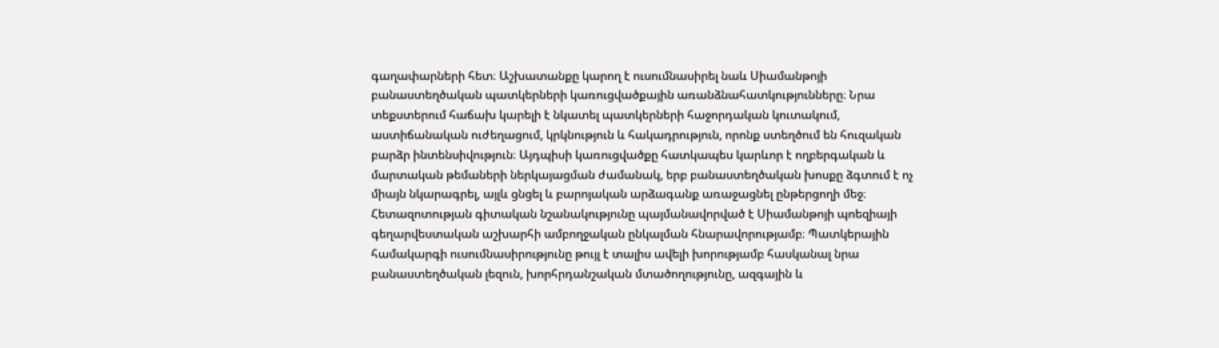գաղափարների հետ։ Աշխատանքը կարող է ուսումնասիրել նաև Սիամանթոյի բանաստեղծական պատկերների կառուցվածքային առանձնահատկությունները։ Նրա տեքստերում հաճախ կարելի է նկատել պատկերների հաջորդական կուտակում, աստիճանական ուժեղացում, կրկնություն և հակադրություն, որոնք ստեղծում են հուզական բարձր ինտենսիվություն։ Այդպիսի կառուցվածքը հատկապես կարևոր է ողբերգական և մարտական թեմաների ներկայացման ժամանակ, երբ բանաստեղծական խոսքը ձգտում է ոչ միայն նկարագրել, այլև ցնցել և բարոյական արձագանք առաջացնել ընթերցողի մեջ։ Հետազոտության գիտական նշանակությունը պայմանավորված է Սիամանթոյի պոեզիայի գեղարվեստական աշխարհի ամբողջական ընկալման հնարավորությամբ։ Պատկերային համակարգի ուսումնասիրությունը թույլ է տալիս ավելի խորությամբ հասկանալ նրա բանաստեղծական լեզուն, խորհրդանշական մտածողությունը, ազգային և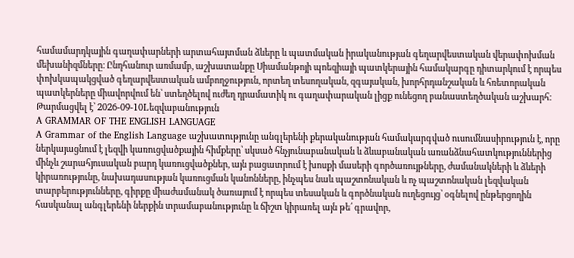համամարդկային գաղափարների արտահայտման ձևերը և պատմական իրականության գեղարվեստական վերափոխման մեխանիզմները։ Ընդհանուր առմամբ, աշխատանքը Սիամանթոյի պոեզիայի պատկերային համակարգը դիտարկում է որպես փոխկապակցված գեղարվեստական ամբողջություն, որտեղ տեսողական, զգայական, խորհրդանշական և հռետորական պատկերները միավորվում են՝ ստեղծելով ուժեղ դրամատիկ ու գաղափարական լիցք ունեցող բանաստեղծական աշխարհ։
Թարմացվել է՝ 2026-09-10Lեզվաբանություն
A GRAMMAR OF THE ENGLISH LANGUAGE
A Grammar of the English Language աշխատությունը անգլերենի քերականության համակարգված ուսումնասիրություն է, որը ներկայացնում է լեզվի կառուցվածքային հիմքերը՝ սկսած հնչյունաբանական և ձևաբանական առանձնահատկություններից մինչև շարահյուսական բարդ կառուցվածքներ, այն բացատրում է խոսքի մասերի գործառույթները, ժամանակների և ձևերի կիրառությունը, նախադասության կառուցման կանոնները, ինչպես նաև պաշտոնական և ոչ պաշտոնական լեզվական տարբերությունները, գիրքը միաժամանակ ծառայում է որպես տեսական և գործնական ուղեցույց՝ օգնելով ընթերցողին հասկանալ անգլերենի ներքին տրամաբանությունը և ճիշտ կիրառել այն թե՛ գրավոր,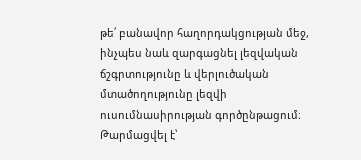թե՛ բանավոր հաղորդակցության մեջ, ինչպես նաև զարգացնել լեզվական ճշգրտությունը և վերլուծական մտածողությունը լեզվի ուսումնասիրության գործընթացում։
Թարմացվել է՝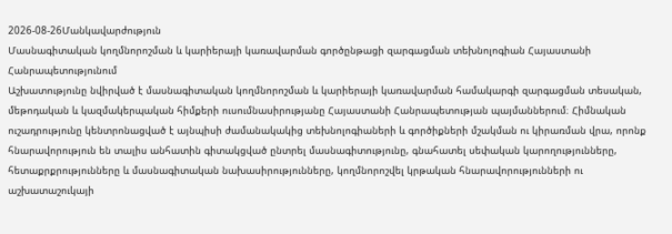2026-08-26Մանկավարժություն
Մասնագիտական կողմնորոշման և կարիերայի կառավարման գործընթացի զարգացման տեխնոլոգիան Հայաստանի Հանրապետությունում
Աշխատությունը նվիրված է մասնագիտական կողմնորոշման և կարիերայի կառավարման համակարգի զարգացման տեսական, մեթոդական և կազմակերպական հիմքերի ուսումնասիրությանը Հայաստանի Հանրապետության պայմաններում։ Հիմնական ուշադրությունը կենտրոնացված է այնպիսի ժամանակակից տեխնոլոգիաների և գործիքների մշակման ու կիրառման վրա, որոնք հնարավորություն են տալիս անհատին գիտակցված ընտրել մասնագիտությունը, գնահատել սեփական կարողությունները, հետաքրքրությունները և մասնագիտական նախասիրությունները, կողմնորոշվել կրթական հնարավորությունների ու աշխատաշուկայի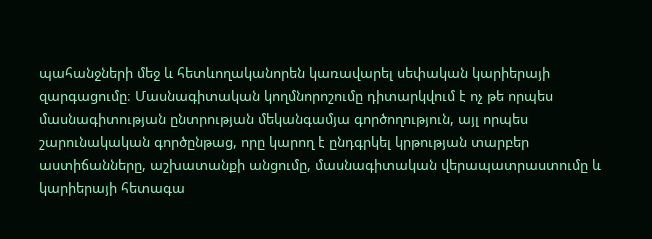պահանջների մեջ և հետևողականորեն կառավարել սեփական կարիերայի զարգացումը։ Մասնագիտական կողմնորոշումը դիտարկվում է ոչ թե որպես մասնագիտության ընտրության մեկանգամյա գործողություն, այլ որպես շարունակական գործընթաց, որը կարող է ընդգրկել կրթության տարբեր աստիճանները, աշխատանքի անցումը, մասնագիտական վերապատրաստումը և կարիերայի հետագա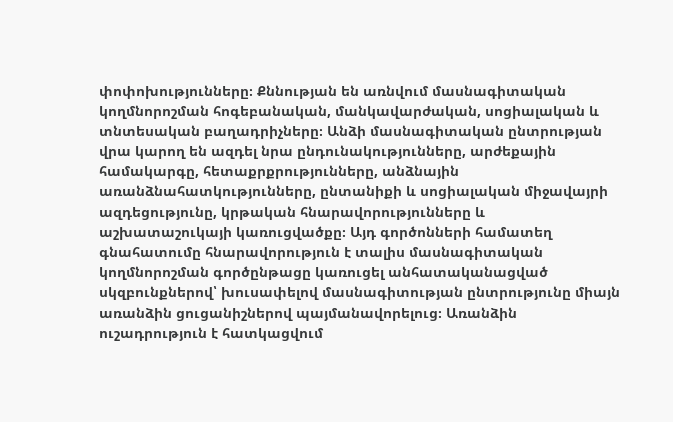փոփոխությունները։ Քննության են առնվում մասնագիտական կողմնորոշման հոգեբանական, մանկավարժական, սոցիալական և տնտեսական բաղադրիչները։ Անձի մասնագիտական ընտրության վրա կարող են ազդել նրա ընդունակությունները, արժեքային համակարգը, հետաքրքրությունները, անձնային առանձնահատկությունները, ընտանիքի և սոցիալական միջավայրի ազդեցությունը, կրթական հնարավորությունները և աշխատաշուկայի կառուցվածքը։ Այդ գործոնների համատեղ գնահատումը հնարավորություն է տալիս մասնագիտական կողմնորոշման գործընթացը կառուցել անհատականացված սկզբունքներով՝ խուսափելով մասնագիտության ընտրությունը միայն առանձին ցուցանիշներով պայմանավորելուց։ Առանձին ուշադրություն է հատկացվում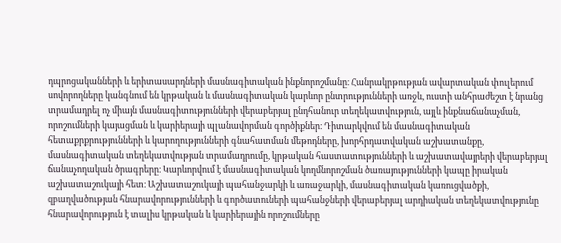դպրոցականների և երիտասարդների մասնագիտական ինքնորոշմանը։ Հանրակրթության ավարտական փուլերում սովորողները կանգնում են կրթական և մասնագիտական կարևոր ընտրությունների առջև, ուստի անհրաժեշտ է նրանց տրամադրել ոչ միայն մասնագիտությունների վերաբերյալ ընդհանուր տեղեկատվություն, այլև ինքնաճանաչման, որոշումների կայացման և կարիերայի պլանավորման գործիքներ։ Դիտարկվում են մասնագիտական հետաքրքրությունների և կարողությունների գնահատման մեթոդները, խորհրդատվական աշխատանքը, մասնագիտական տեղեկատվության տրամադրումը, կրթական հաստատությունների և աշխատավայրերի վերաբերյալ ճանաչողական ծրագրերը։ Կարևորվում է մասնագիտական կողմնորոշման ծառայությունների կապը իրական աշխատաշուկայի հետ։ Աշխատաշուկայի պահանջարկի և առաջարկի, մասնագիտական կառուցվածքի, զբաղվածության հնարավորությունների և գործատուների պահանջների վերաբերյալ արդիական տեղեկատվությունը հնարավորություն է տալիս կրթական և կարիերային որոշումները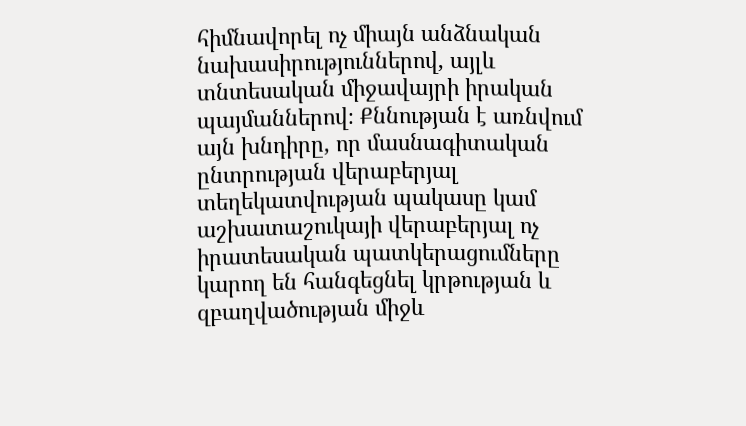հիմնավորել ոչ միայն անձնական նախասիրություններով, այլև տնտեսական միջավայրի իրական պայմաններով։ Քննության է առնվում այն խնդիրը, որ մասնագիտական ընտրության վերաբերյալ տեղեկատվության պակասը կամ աշխատաշուկայի վերաբերյալ ոչ իրատեսական պատկերացումները կարող են հանգեցնել կրթության և զբաղվածության միջև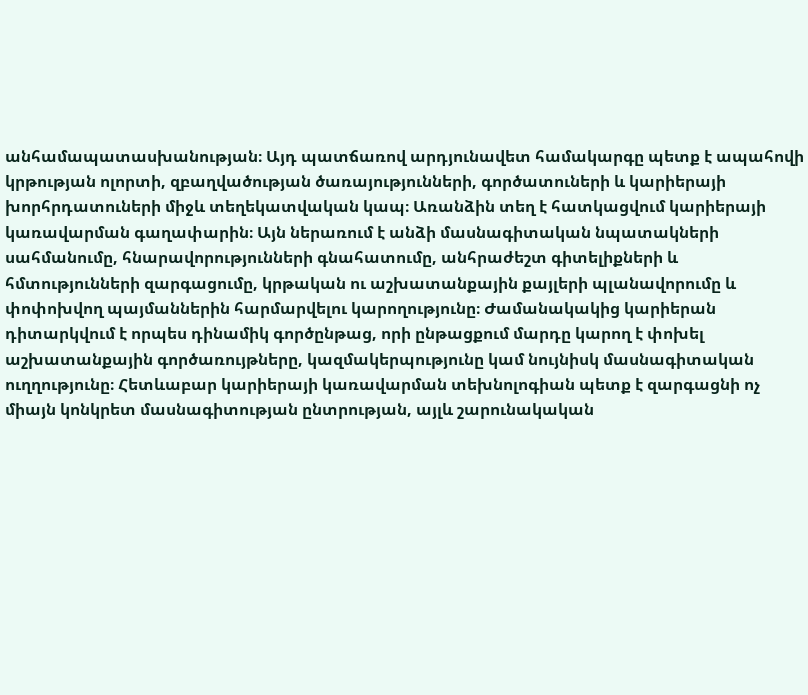անհամապատասխանության։ Այդ պատճառով արդյունավետ համակարգը պետք է ապահովի կրթության ոլորտի, զբաղվածության ծառայությունների, գործատուների և կարիերայի խորհրդատուների միջև տեղեկատվական կապ։ Առանձին տեղ է հատկացվում կարիերայի կառավարման գաղափարին։ Այն ներառում է անձի մասնագիտական նպատակների սահմանումը, հնարավորությունների գնահատումը, անհրաժեշտ գիտելիքների և հմտությունների զարգացումը, կրթական ու աշխատանքային քայլերի պլանավորումը և փոփոխվող պայմաններին հարմարվելու կարողությունը։ Ժամանակակից կարիերան դիտարկվում է որպես դինամիկ գործընթաց, որի ընթացքում մարդը կարող է փոխել աշխատանքային գործառույթները, կազմակերպությունը կամ նույնիսկ մասնագիտական ուղղությունը։ Հետևաբար կարիերայի կառավարման տեխնոլոգիան պետք է զարգացնի ոչ միայն կոնկրետ մասնագիտության ընտրության, այլև շարունակական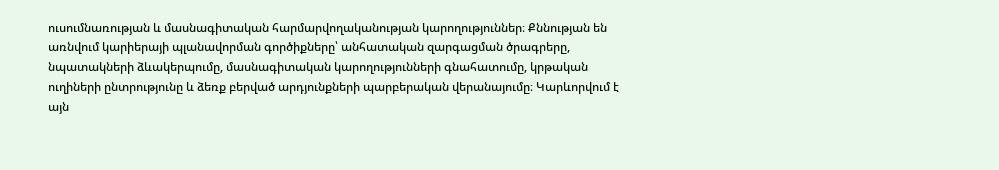ուսումնառության և մասնագիտական հարմարվողականության կարողություններ։ Քննության են առնվում կարիերայի պլանավորման գործիքները՝ անհատական զարգացման ծրագրերը, նպատակների ձևակերպումը, մասնագիտական կարողությունների գնահատումը, կրթական ուղիների ընտրությունը և ձեռք բերված արդյունքների պարբերական վերանայումը։ Կարևորվում է այն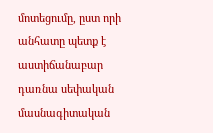մոտեցումը, ըստ որի անհատը պետք է աստիճանաբար դառնա սեփական մասնագիտական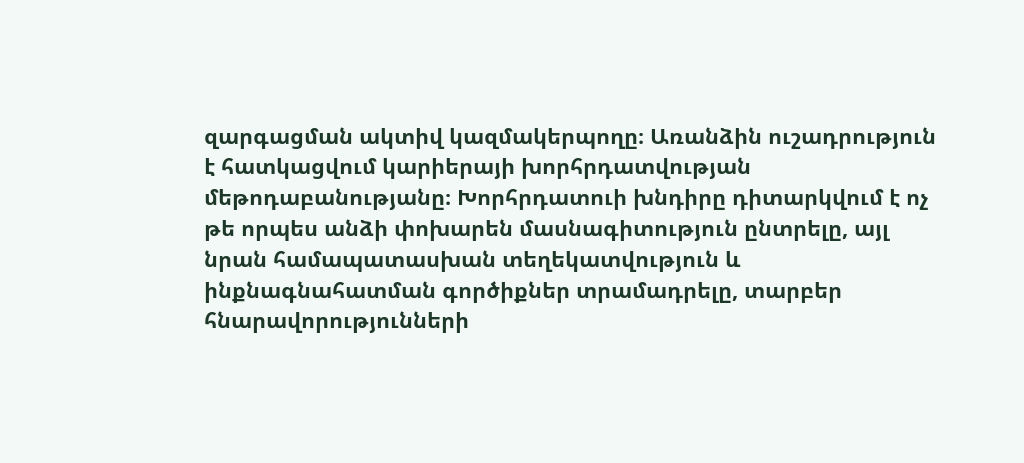զարգացման ակտիվ կազմակերպողը։ Առանձին ուշադրություն է հատկացվում կարիերայի խորհրդատվության մեթոդաբանությանը։ Խորհրդատուի խնդիրը դիտարկվում է ոչ թե որպես անձի փոխարեն մասնագիտություն ընտրելը, այլ նրան համապատասխան տեղեկատվություն և ինքնագնահատման գործիքներ տրամադրելը, տարբեր հնարավորությունների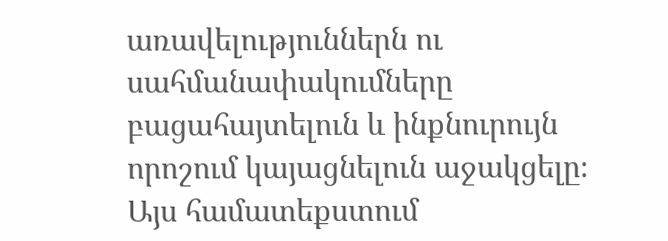առավելություններն ու սահմանափակումները բացահայտելուն և ինքնուրույն որոշում կայացնելուն աջակցելը։ Այս համատեքստում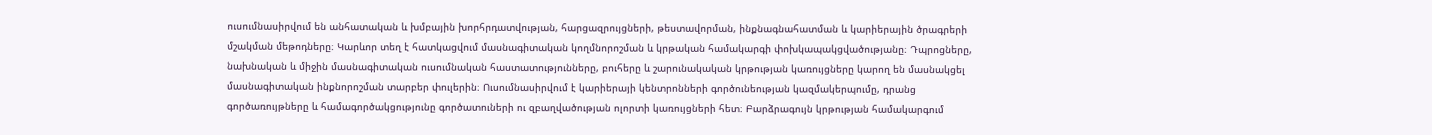ուսումնասիրվում են անհատական և խմբային խորհրդատվության, հարցազրույցների, թեստավորման, ինքնագնահատման և կարիերային ծրագրերի մշակման մեթոդները։ Կարևոր տեղ է հատկացվում մասնագիտական կողմնորոշման և կրթական համակարգի փոխկապակցվածությանը։ Դպրոցները, նախնական և միջին մասնագիտական ուսումնական հաստատությունները, բուհերը և շարունակական կրթության կառույցները կարող են մասնակցել մասնագիտական ինքնորոշման տարբեր փուլերին։ Ուսումնասիրվում է կարիերայի կենտրոնների գործունեության կազմակերպումը, դրանց գործառույթները և համագործակցությունը գործատուների ու զբաղվածության ոլորտի կառույցների հետ։ Բարձրագույն կրթության համակարգում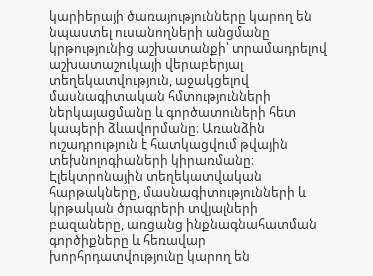կարիերայի ծառայությունները կարող են նպաստել ուսանողների անցմանը կրթությունից աշխատանքի՝ տրամադրելով աշխատաշուկայի վերաբերյալ տեղեկատվություն, աջակցելով մասնագիտական հմտությունների ներկայացմանը և գործատուների հետ կապերի ձևավորմանը։ Առանձին ուշադրություն է հատկացվում թվային տեխնոլոգիաների կիրառմանը։ Էլեկտրոնային տեղեկատվական հարթակները, մասնագիտությունների և կրթական ծրագրերի տվյալների բազաները, առցանց ինքնագնահատման գործիքները և հեռավար խորհրդատվությունը կարող են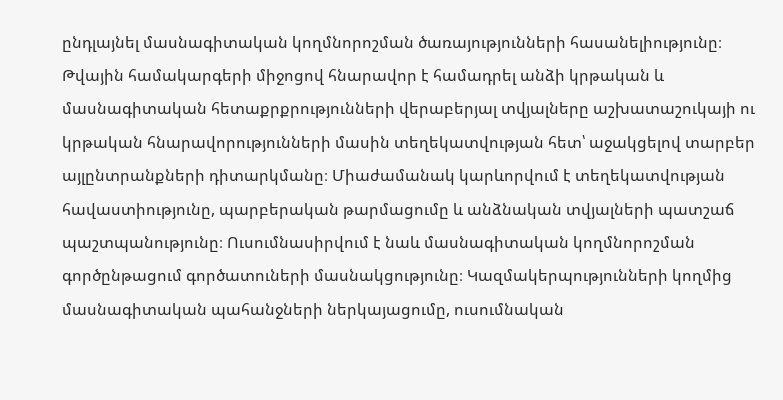ընդլայնել մասնագիտական կողմնորոշման ծառայությունների հասանելիությունը։ Թվային համակարգերի միջոցով հնարավոր է համադրել անձի կրթական և մասնագիտական հետաքրքրությունների վերաբերյալ տվյալները աշխատաշուկայի ու կրթական հնարավորությունների մասին տեղեկատվության հետ՝ աջակցելով տարբեր այլընտրանքների դիտարկմանը։ Միաժամանակ կարևորվում է տեղեկատվության հավաստիությունը, պարբերական թարմացումը և անձնական տվյալների պատշաճ պաշտպանությունը։ Ուսումնասիրվում է նաև մասնագիտական կողմնորոշման գործընթացում գործատուների մասնակցությունը։ Կազմակերպությունների կողմից մասնագիտական պահանջների ներկայացումը, ուսումնական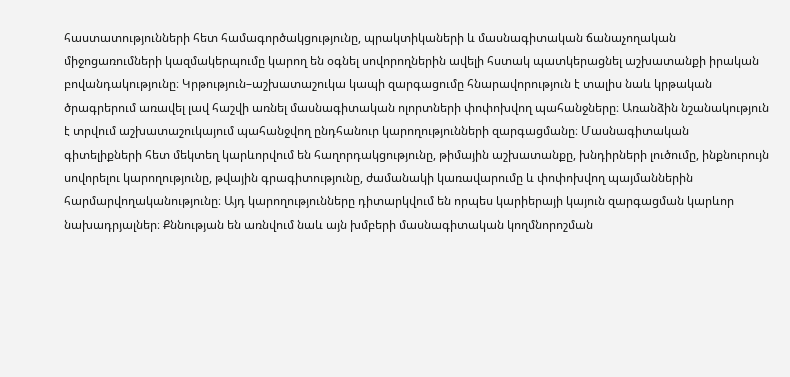հաստատությունների հետ համագործակցությունը, պրակտիկաների և մասնագիտական ճանաչողական միջոցառումների կազմակերպումը կարող են օգնել սովորողներին ավելի հստակ պատկերացնել աշխատանքի իրական բովանդակությունը։ Կրթություն–աշխատաշուկա կապի զարգացումը հնարավորություն է տալիս նաև կրթական ծրագրերում առավել լավ հաշվի առնել մասնագիտական ոլորտների փոփոխվող պահանջները։ Առանձին նշանակություն է տրվում աշխատաշուկայում պահանջվող ընդհանուր կարողությունների զարգացմանը։ Մասնագիտական գիտելիքների հետ մեկտեղ կարևորվում են հաղորդակցությունը, թիմային աշխատանքը, խնդիրների լուծումը, ինքնուրույն սովորելու կարողությունը, թվային գրագիտությունը, ժամանակի կառավարումը և փոփոխվող պայմաններին հարմարվողականությունը։ Այդ կարողությունները դիտարկվում են որպես կարիերայի կայուն զարգացման կարևոր նախադրյալներ։ Քննության են առնվում նաև այն խմբերի մասնագիտական կողմնորոշման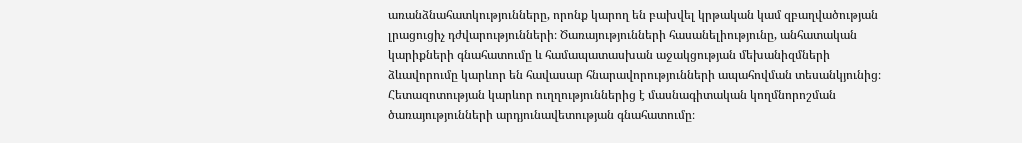առանձնահատկությունները, որոնք կարող են բախվել կրթական կամ զբաղվածության լրացուցիչ դժվարությունների։ Ծառայությունների հասանելիությունը, անհատական կարիքների գնահատումը և համապատասխան աջակցության մեխանիզմների ձևավորումը կարևոր են հավասար հնարավորությունների ապահովման տեսանկյունից։ Հետազոտության կարևոր ուղղություններից է մասնագիտական կողմնորոշման ծառայությունների արդյունավետության գնահատումը։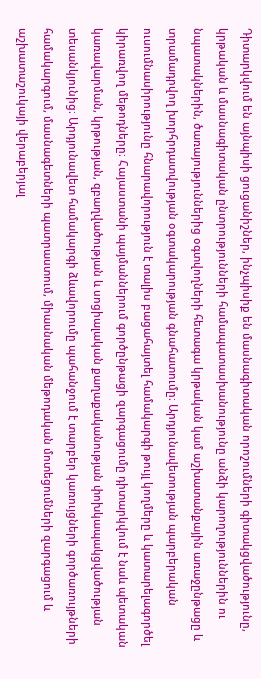Դիտարկվում են այնպիսի ցուցանիշներ, ինչպիսիք են մասնագիտական որոշումների գիտակցվածությունը, կրթական և մասնագիտական ընտրությունների համապատասխանությունը անձի կարողություններին ու նպատակներին, ծառայություններից օգտվողների հետագա կրթական կամ աշխատանքային առաջընթացը և տրամադրվող խորհրդատվության օգտակարության գնահատումը։ Արդյունավետության պարբերական ուսումնասիրությունը հնարավորություն է տալիս բացահայտել համակարգի թույլ կողմերը և կատարելագործել կիրառվող մեթոդները։ Հայաստանի պայմաններում գործընթացի զարգացումը դիտարկվում է նաև պետական կառավարման, կրթության, զբաղվածության և սոցիալական քաղաքականության փոխկապակցվածության տեսանկյունից։ Արդյունավետ համակարգի ձևավորումը պահանջում է տարբեր կառույցների գործառույթների համակարգում, մասնագետների պատրաստում, միասնական մեթոդական մոտեցումների զարգացում և աշխատաշուկայի վերաբերյալ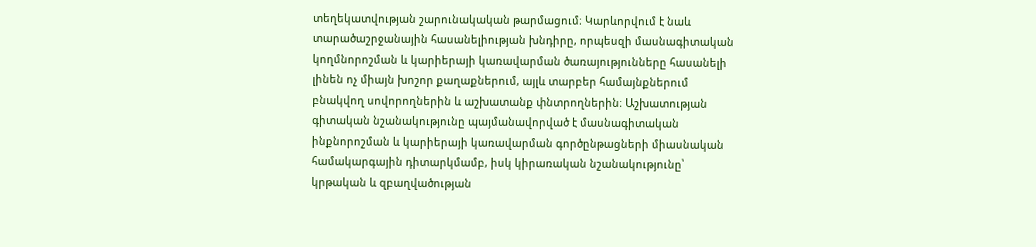տեղեկատվության շարունակական թարմացում։ Կարևորվում է նաև տարածաշրջանային հասանելիության խնդիրը, որպեսզի մասնագիտական կողմնորոշման և կարիերայի կառավարման ծառայությունները հասանելի լինեն ոչ միայն խոշոր քաղաքներում, այլև տարբեր համայնքներում բնակվող սովորողներին և աշխատանք փնտրողներին։ Աշխատության գիտական նշանակությունը պայմանավորված է մասնագիտական ինքնորոշման և կարիերայի կառավարման գործընթացների միասնական համակարգային դիտարկմամբ, իսկ կիրառական նշանակությունը՝ կրթական և զբաղվածության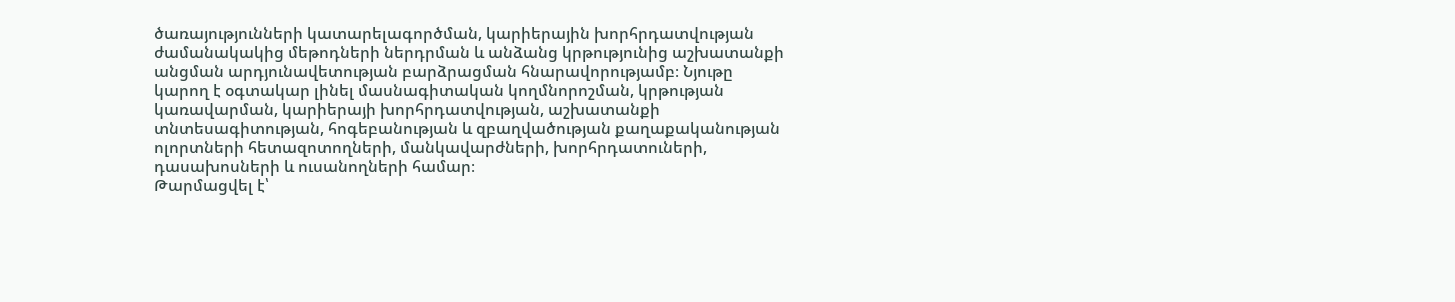ծառայությունների կատարելագործման, կարիերային խորհրդատվության ժամանակակից մեթոդների ներդրման և անձանց կրթությունից աշխատանքի անցման արդյունավետության բարձրացման հնարավորությամբ։ Նյութը կարող է օգտակար լինել մասնագիտական կողմնորոշման, կրթության կառավարման, կարիերայի խորհրդատվության, աշխատանքի տնտեսագիտության, հոգեբանության և զբաղվածության քաղաքականության ոլորտների հետազոտողների, մանկավարժների, խորհրդատուների, դասախոսների և ուսանողների համար։
Թարմացվել է՝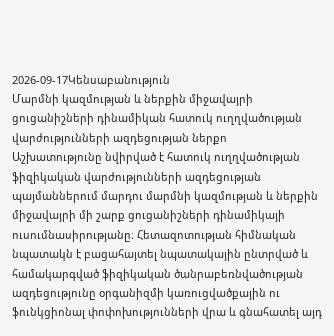2026-09-17Կենսաբանություն
Մարմնի կազմության և ներքին միջավայրի ցուցանիշների դինամիկան հատուկ ուղղվածության վարժությունների ազդեցության ներքո
Աշխատությունը նվիրված է հատուկ ուղղվածության ֆիզիկական վարժությունների ազդեցության պայմաններում մարդու մարմնի կազմության և ներքին միջավայրի մի շարք ցուցանիշների դինամիկայի ուսումնասիրությանը։ Հետազոտության հիմնական նպատակն է բացահայտել նպատակային ընտրված և համակարգված ֆիզիկական ծանրաբեռնվածության ազդեցությունը օրգանիզմի կառուցվածքային ու ֆունկցիոնալ փոփոխությունների վրա և գնահատել այդ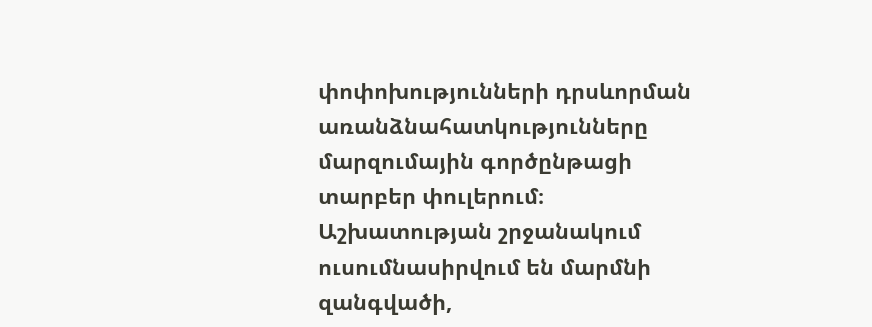փոփոխությունների դրսևորման առանձնահատկությունները մարզումային գործընթացի տարբեր փուլերում։ Աշխատության շրջանակում ուսումնասիրվում են մարմնի զանգվածի,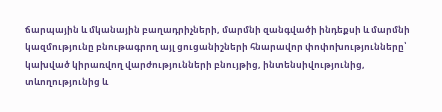ճարպային և մկանային բաղադրիչների, մարմնի զանգվածի ինդեքսի և մարմնի կազմությունը բնութագրող այլ ցուցանիշների հնարավոր փոփոխությունները՝ կախված կիրառվող վարժությունների բնույթից, ինտենսիվությունից, տևողությունից և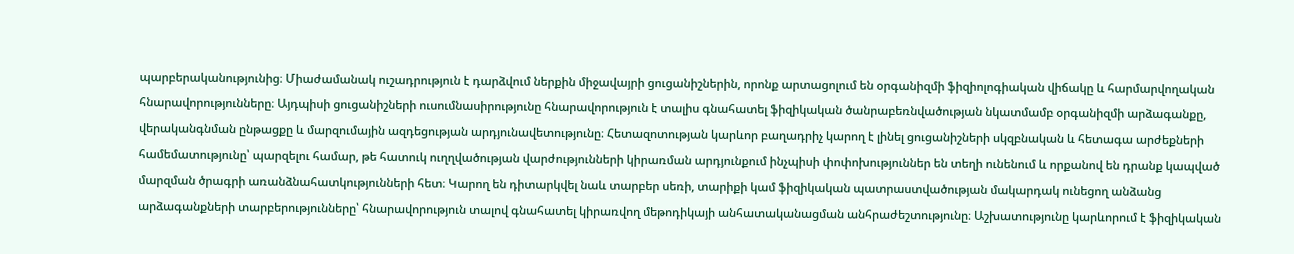պարբերականությունից։ Միաժամանակ ուշադրություն է դարձվում ներքին միջավայրի ցուցանիշներին, որոնք արտացոլում են օրգանիզմի ֆիզիոլոգիական վիճակը և հարմարվողական հնարավորությունները։ Այդպիսի ցուցանիշների ուսումնասիրությունը հնարավորություն է տալիս գնահատել ֆիզիկական ծանրաբեռնվածության նկատմամբ օրգանիզմի արձագանքը, վերականգնման ընթացքը և մարզումային ազդեցության արդյունավետությունը։ Հետազոտության կարևոր բաղադրիչ կարող է լինել ցուցանիշների սկզբնական և հետագա արժեքների համեմատությունը՝ պարզելու համար, թե հատուկ ուղղվածության վարժությունների կիրառման արդյունքում ինչպիսի փոփոխություններ են տեղի ունենում և որքանով են դրանք կապված մարզման ծրագրի առանձնահատկությունների հետ։ Կարող են դիտարկվել նաև տարբեր սեռի, տարիքի կամ ֆիզիկական պատրաստվածության մակարդակ ունեցող անձանց արձագանքների տարբերությունները՝ հնարավորություն տալով գնահատել կիրառվող մեթոդիկայի անհատականացման անհրաժեշտությունը։ Աշխատությունը կարևորում է ֆիզիկական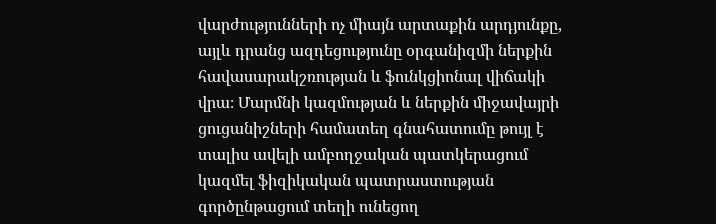վարժությունների ոչ միայն արտաքին արդյունքը, այլև դրանց ազդեցությունը օրգանիզմի ներքին հավասարակշռության և ֆունկցիոնալ վիճակի վրա։ Մարմնի կազմության և ներքին միջավայրի ցուցանիշների համատեղ գնահատումը թույլ է տալիս ավելի ամբողջական պատկերացում կազմել ֆիզիկական պատրաստության գործընթացում տեղի ունեցող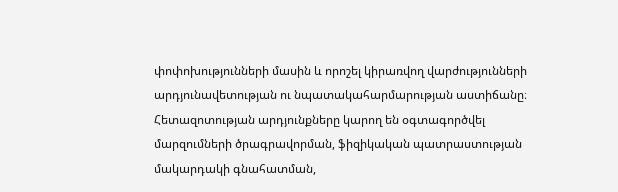փոփոխությունների մասին և որոշել կիրառվող վարժությունների արդյունավետության ու նպատակահարմարության աստիճանը։ Հետազոտության արդյունքները կարող են օգտագործվել մարզումների ծրագրավորման, ֆիզիկական պատրաստության մակարդակի գնահատման,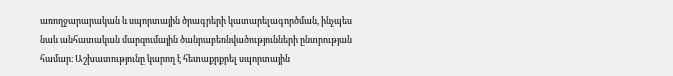առողջարարական և սպորտային ծրագրերի կատարելագործման, ինչպես նաև անհատական մարզումային ծանրաբեռնվածությունների ընտրության համար։ Աշխատությունը կարող է հետաքրքրել սպորտային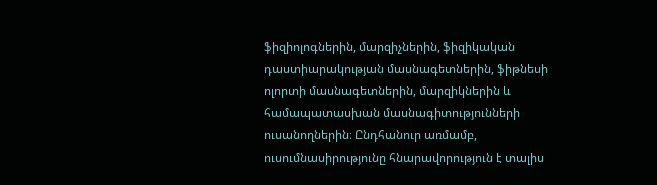ֆիզիոլոգներին, մարզիչներին, ֆիզիկական դաստիարակության մասնագետներին, ֆիթնեսի ոլորտի մասնագետներին, մարզիկներին և համապատասխան մասնագիտությունների ուսանողներին։ Ընդհանուր առմամբ, ուսումնասիրությունը հնարավորություն է տալիս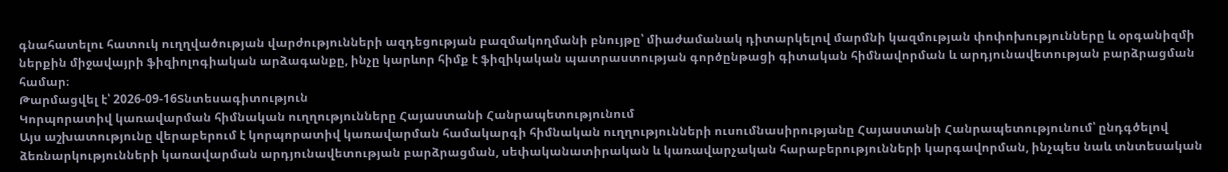գնահատելու հատուկ ուղղվածության վարժությունների ազդեցության բազմակողմանի բնույթը՝ միաժամանակ դիտարկելով մարմնի կազմության փոփոխությունները և օրգանիզմի ներքին միջավայրի ֆիզիոլոգիական արձագանքը, ինչը կարևոր հիմք է ֆիզիկական պատրաստության գործընթացի գիտական հիմնավորման և արդյունավետության բարձրացման համար։
Թարմացվել է՝ 2026-09-16Տնտեսագիտություն
Կորպորատիվ կառավարման հիմնական ուղղությունները Հայաստանի Հանրապետությունում
Այս աշխատությունը վերաբերում է կորպորատիվ կառավարման համակարգի հիմնական ուղղությունների ուսումնասիրությանը Հայաստանի Հանրապետությունում՝ ընդգծելով ձեռնարկությունների կառավարման արդյունավետության բարձրացման, սեփականատիրական և կառավարչական հարաբերությունների կարգավորման, ինչպես նաև տնտեսական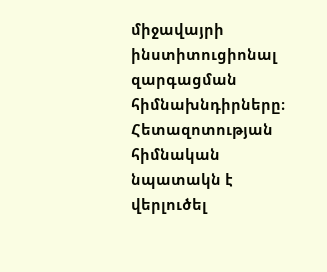միջավայրի ինստիտուցիոնալ զարգացման հիմնախնդիրները։ Հետազոտության հիմնական նպատակն է վերլուծել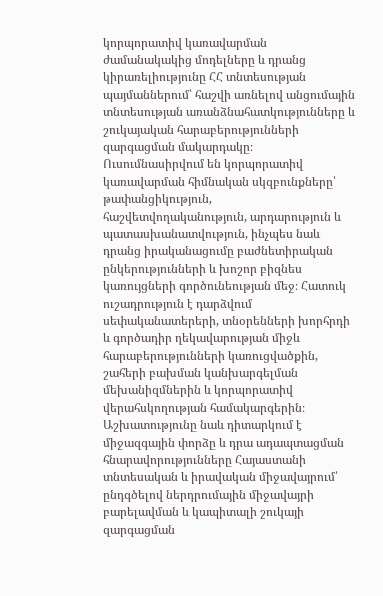կորպորատիվ կառավարման ժամանակակից մոդելները և դրանց կիրառելիությունը ՀՀ տնտեսության պայմաններում՝ հաշվի առնելով անցումային տնտեսության առանձնահատկությունները և շուկայական հարաբերությունների զարգացման մակարդակը։ Ուսումնասիրվում են կորպորատիվ կառավարման հիմնական սկզբունքները՝ թափանցիկություն, հաշվետվողականություն, արդարություն և պատասխանատվություն, ինչպես նաև դրանց իրականացումը բաժնետիրական ընկերությունների և խոշոր բիզնես կառույցների գործունեության մեջ։ Հատուկ ուշադրություն է դարձվում սեփականատերերի, տնօրենների խորհրդի և գործադիր ղեկավարության միջև հարաբերությունների կառուցվածքին, շահերի բախման կանխարգելման մեխանիզմներին և կորպորատիվ վերահսկողության համակարգերին։ Աշխատությունը նաև դիտարկում է միջազգային փորձը և դրա ադապտացման հնարավորությունները Հայաստանի տնտեսական և իրավական միջավայրում՝ ընդգծելով ներդրումային միջավայրի բարելավման և կապիտալի շուկայի զարգացման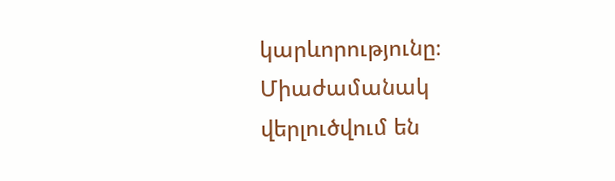կարևորությունը։ Միաժամանակ վերլուծվում են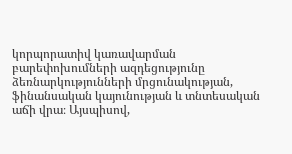կորպորատիվ կառավարման բարեփոխումների ազդեցությունը ձեռնարկությունների մրցունակության, ֆինանսական կայունության և տնտեսական աճի վրա։ Այսպիսով,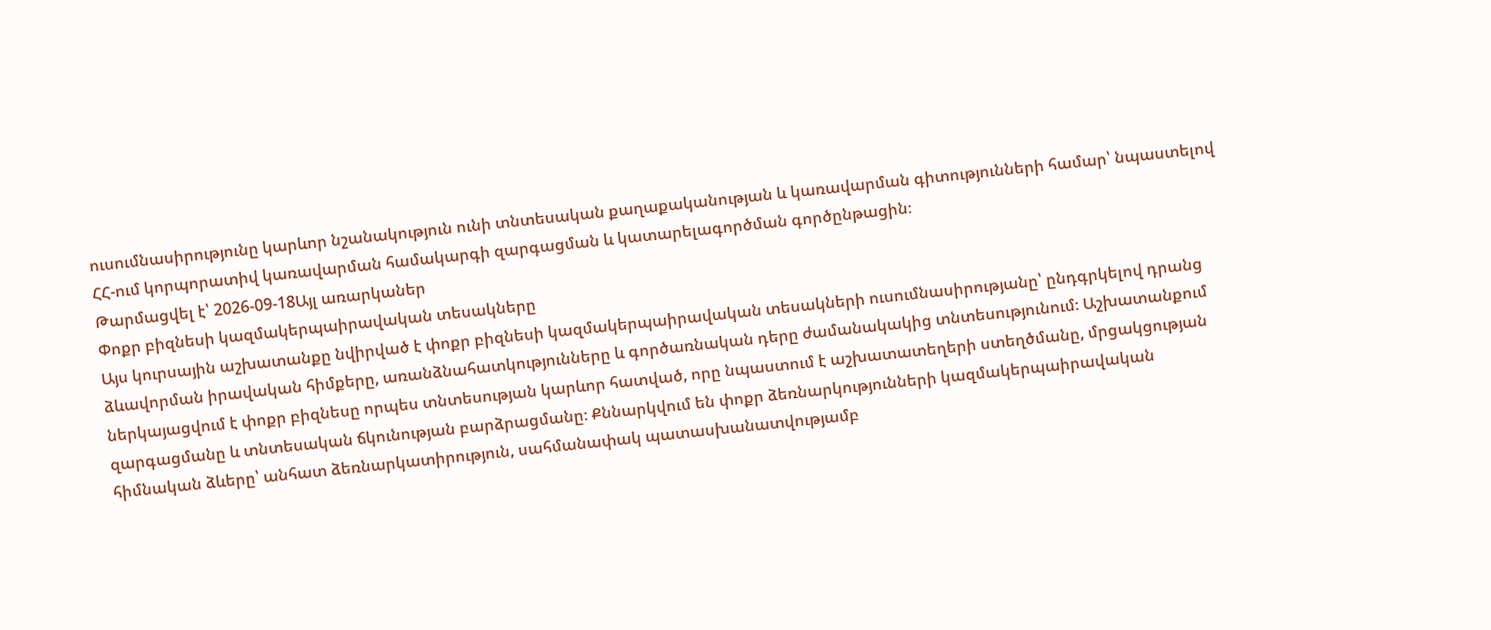ուսումնասիրությունը կարևոր նշանակություն ունի տնտեսական քաղաքականության և կառավարման գիտությունների համար՝ նպաստելով ՀՀ-ում կորպորատիվ կառավարման համակարգի զարգացման և կատարելագործման գործընթացին։
Թարմացվել է՝ 2026-09-18Այլ առարկաներ
Փոքր բիզնեսի կազմակերպաիրավական տեսակները
Այս կուրսային աշխատանքը նվիրված է փոքր բիզնեսի կազմակերպաիրավական տեսակների ուսումնասիրությանը՝ ընդգրկելով դրանց ձևավորման իրավական հիմքերը, առանձնահատկությունները և գործառնական դերը ժամանակակից տնտեսությունում։ Աշխատանքում ներկայացվում է փոքր բիզնեսը որպես տնտեսության կարևոր հատված, որը նպաստում է աշխատատեղերի ստեղծմանը, մրցակցության զարգացմանը և տնտեսական ճկունության բարձրացմանը։ Քննարկվում են փոքր ձեռնարկությունների կազմակերպաիրավական հիմնական ձևերը՝ անհատ ձեռնարկատիրություն, սահմանափակ պատասխանատվությամբ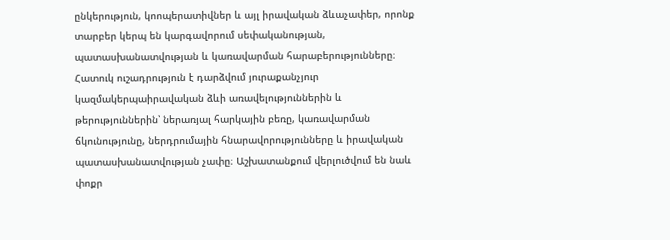ընկերություն, կոոպերատիվներ և այլ իրավական ձևաչափեր, որոնք տարբեր կերպ են կարգավորում սեփականության, պատասխանատվության և կառավարման հարաբերությունները։ Հատուկ ուշադրություն է դարձվում յուրաքանչյուր կազմակերպաիրավական ձևի առավելություններին և թերություններին՝ ներառյալ հարկային բեռը, կառավարման ճկունությունը, ներդրումային հնարավորությունները և իրավական պատասխանատվության չափը։ Աշխատանքում վերլուծվում են նաև փոքր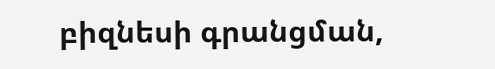բիզնեսի գրանցման,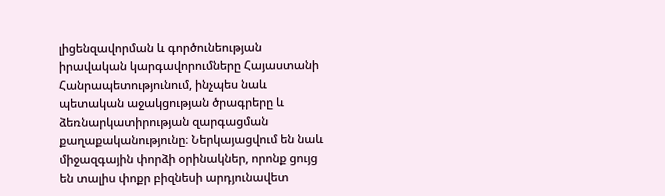լիցենզավորման և գործունեության իրավական կարգավորումները Հայաստանի Հանրապետությունում, ինչպես նաև պետական աջակցության ծրագրերը և ձեռնարկատիրության զարգացման քաղաքականությունը։ Ներկայացվում են նաև միջազգային փորձի օրինակներ, որոնք ցույց են տալիս փոքր բիզնեսի արդյունավետ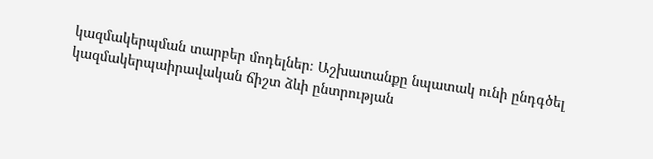կազմակերպման տարբեր մոդելներ։ Աշխատանքը նպատակ ունի ընդգծել կազմակերպաիրավական ճիշտ ձևի ընտրության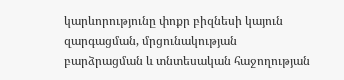կարևորությունը փոքր բիզնեսի կայուն զարգացման, մրցունակության բարձրացման և տնտեսական հաջողության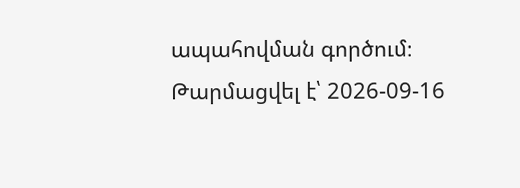ապահովման գործում։
Թարմացվել է՝ 2026-09-16